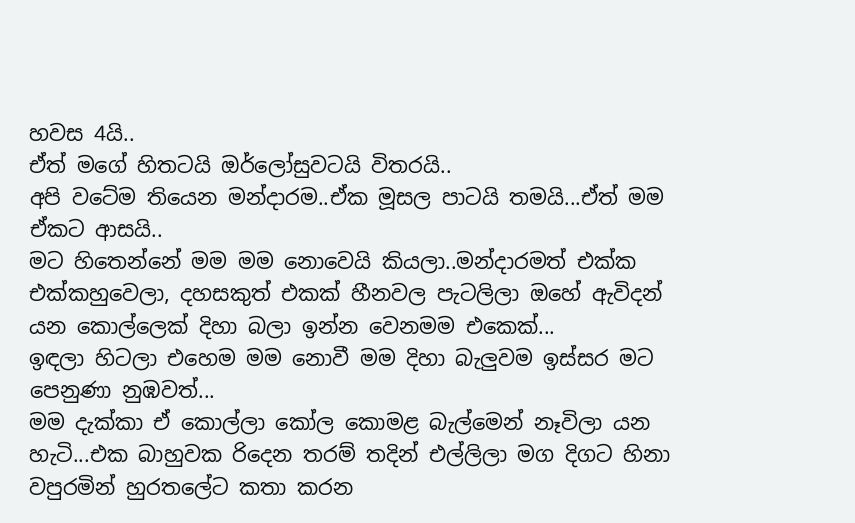හවස 4යි..
ඒත් මගේ හිතටයි ඔර්ලෝසුවටයි විතරයි..
අපි වටේම තියෙන මන්දාරම..ඒක මූසල පාටයි තමයි...ඒත් මම ඒකට ආසයි..
මට හිතෙන්නේ මම මම නොවෙයි කියලා..මන්දාරමත් එක්ක එක්කහුවෙලා, දහසකුත් එකක් හීනවල පැටලිලා ඔහේ ඇවිදන් යන කොල්ලෙක් දිහා බලා ඉන්න වෙනමම එකෙක්...
ඉඳලා හිටලා එහෙම මම නොවී මම දිහා බැලුවම ඉස්සර මට පෙනුණා නුඹවත්...
මම දැක්කා ඒ කොල්ලා කෝල කොමළ බැල්මෙන් නෑවිලා යන හැටි...එක බාහුවක රිදෙන තරම් තදින් එල්ලිලා මග දිගට හිනා වපුරමින් හුරතලේට කතා කරන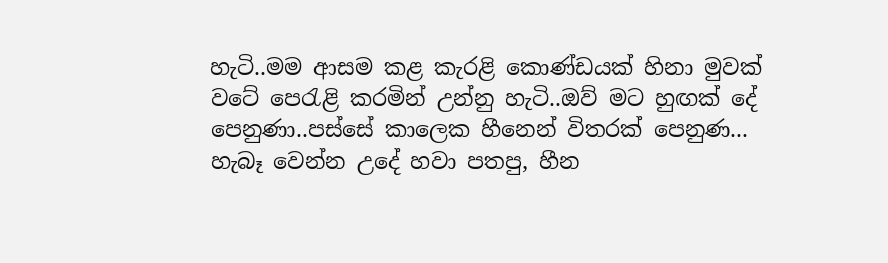හැටි..මම ආසම කළ කැරළි කොණ්ඩයක් හිනා මුවක් වටේ පෙරැළි කරමින් උන්නු හැටි..ඔව් මට හුඟක් දේ පෙනුණා..පස්සේ කාලෙක හීනෙන් විතරක් පෙනුණ...
හැබෑ වෙන්න උදේ හවා පතපු, හීන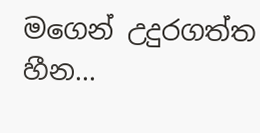මගෙන් උදුරගත්ත හීන...